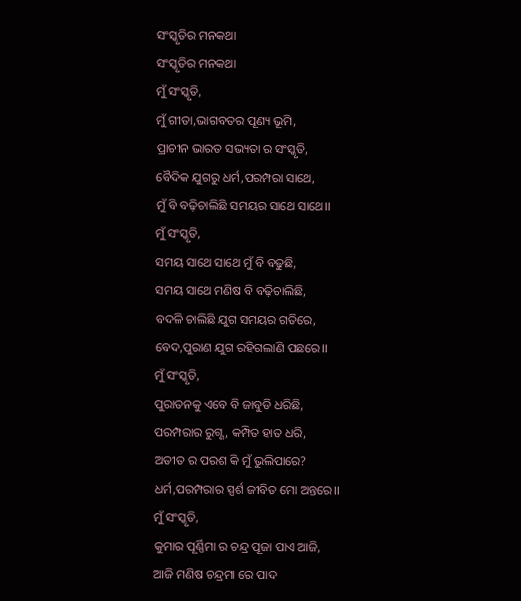ସଂସ୍କୃତିର ମନକଥା
ସଂସ୍କୃତିର ମନକଥା
ମୁଁ ସଂସ୍କୃତି,
ମୁଁ ଗୀତା,ଭାଗବତର ପୂଣ୍ୟ ଭୂମି,
ପ୍ରାଚୀନ ଭାରତ ସଭ୍ୟତା ର ସଂସ୍କୃତି,
ବୈଦିକ ଯୁଗରୁ ଧର୍ମ,ପରମ୍ପରା ସାଥେ,
ମୁଁ ବି ବଢ଼ିଚାଲିଛି ସମୟର ସାଥେ ସାଥେ।।
ମୁଁ ସଂସ୍କୃତି,
ସମୟ ସାଥେ ସାଥେ ମୁଁ ବି ବଢୁଛି,
ସମୟ ସାଥେ ମଣିଷ ବି ବଢ଼ିଚାଲିଛି,
ବଦଳି ଚାଲିଛି ଯୁଗ ସମୟର ଗତିରେ,
ବେଦ,ପୁରାଣ ଯୁଗ ରହିଗଲାଣି ପଛରେ।।
ମୁଁ ସଂସ୍କୃତି,
ପୁରାତନକୁ ଏବେ ବି ଜାବୁଡି ଧରିଛି,
ପରମ୍ପରାର ରୁଗ୍ଣ, କମ୍ପିତ ହାତ ଧରି,
ଅତୀତ ର ପରଶ କି ମୁଁ ଭୁଲିପାରେ?
ଧର୍ମ,ପରମ୍ପରାର ସ୍ପର୍ଶ ଜୀବିତ ମୋ ଅନ୍ତରେ।।
ମୁଁ ସଂସ୍କୃତି,
କୁମାର ପୂର୍ଣ୍ଣିମା ର ଚନ୍ଦ୍ର ପୂଜା ପାଏ ଆଜି,
ଆଜି ମଣିଷ ଚନ୍ଦ୍ରମା ରେ ପାଦ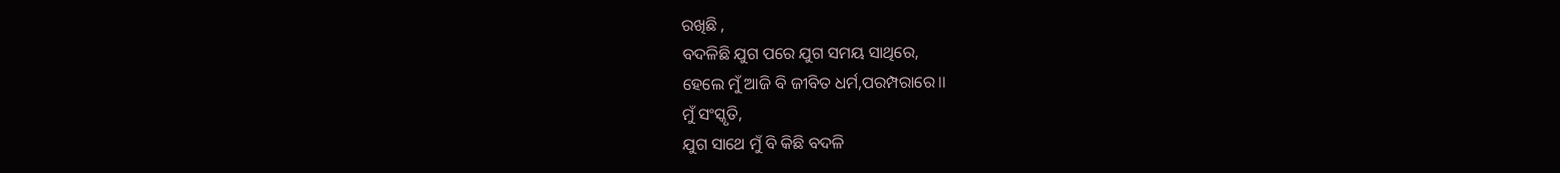ରଖିଛି ,
ବଦଳିଛି ଯୁଗ ପରେ ଯୁଗ ସମୟ ସାଥିରେ,
ହେଲେ ମୁଁ ଆଜି ବି ଜୀବିତ ଧର୍ମ,ପରମ୍ପରାରେ।।
ମୁଁ ସଂସ୍କୃତି,
ଯୁଗ ସାଥେ ମୁଁ ବି କିଛି ବଦଳି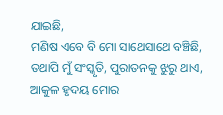ଯାଇଛି,
ମଣିଷ ଏବେ ବି ମୋ ସାଥେସାଥେ ବଞ୍ଚିଛି,
ତଥାପି ମୁଁ ସଂସ୍କୃତି, ପୁରାତନକୁ ଝୁରୁ ଥାଏ,
ଆକୁଳ ହୃଦୟ ମୋର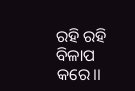ରହି ରହି ବିଳାପ
କରେ।।